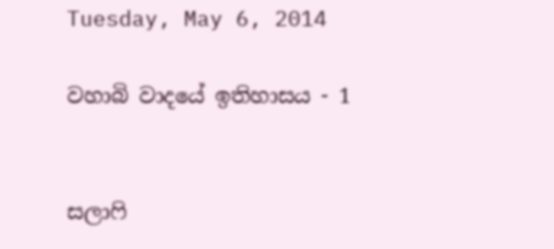Tuesday, May 6, 2014

වහාබි වාදයේ ඉතිහාසය - 1


සලාෆි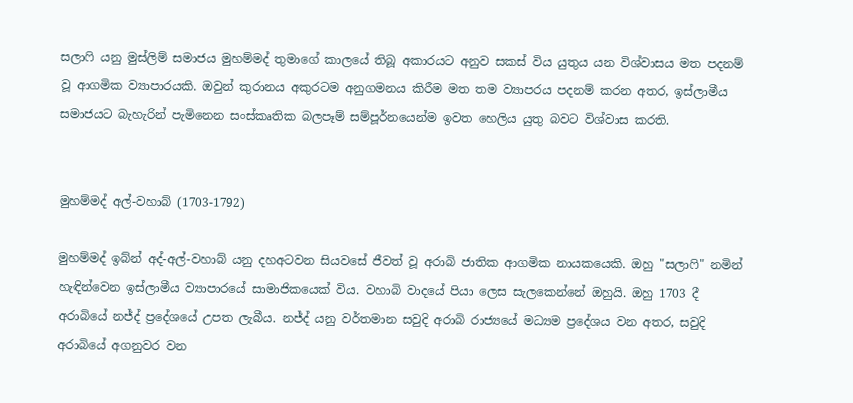සලාෆි යනු මුස්ලිම් සමාජය මුහම්මද් තුමාගේ කාලයේ තිබූ අකාරයට අනුව සකස් විය යුතුය යන විශ්වාසය මත පදනම් වූ ආගමික ව්‍යාපාරයකි. ඔවුන් කුරානය අකුරටම අනුගමනය කිරීම මත තම ව්‍යාපරය පදනම් කරන අතර, ඉස්ලාමීය සමාජයට බැහැරින් පැමිනෙන සංස්කෘතික බලපෑම් සම්පූර්නයෙන්ම ඉවත හෙලිය යුතු බවට විශ්වාස කරති.


මුහම්මද් අල්-වහාබ් (1703-1792)

මුහම්මද් ඉබ්න් අද්-අල්-වහාබ් යනු දහඅටවන සියවසේ ජීවත් වූ අරාබි ජාතික ආගමික නායකයෙකි. ඔහු "සලාෆි" නමින් හැඳින්වෙන ඉස්ලාමීය ව්‍යාපාරයේ සාමාජිකයෙක් විය. වහාබි වාදයේ පියා ලෙස සැලකෙන්නේ ඔහුයි. ඔහු 1703 දී අරාබියේ නජ්ද් ප්‍රදේශයේ උපත ලැබීය. නජ්ද් යනු වර්තමාන සවුදි අරාබි රාජ්‍යයේ මධ්‍යම ප්‍රදේශය වන අතර, සවුදි අරාබියේ අගනුවර වන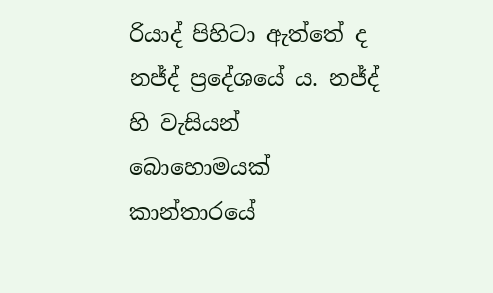රියාද් පිහිටා ඇත්තේ ද නජ්ද් ප්‍රදේශයේ ය. නජ්ද් හි වැසියන් බොහොමයක් කාන්තාරයේ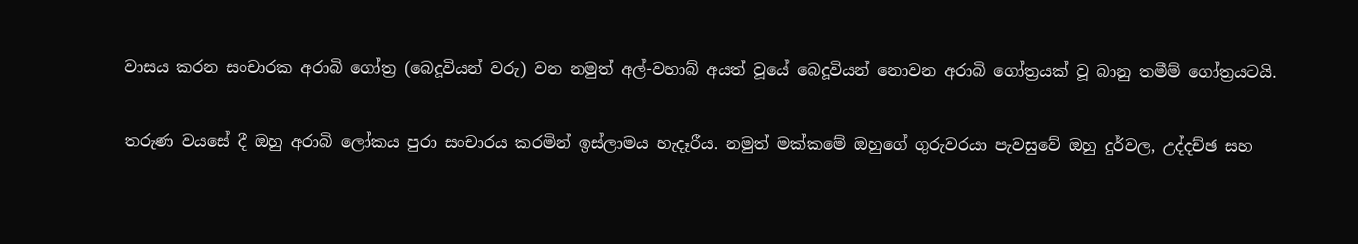වාසය කරන සංචාරක අරාබි ගෝත්‍ර (බෙදූවියන් වරු) වන නමුත් අල්-වහාබ් අයත් වූයේ බෙදූවියන් නොවන අරාබි ගෝත්‍රයක් වූ බානු තමීම් ගෝත්‍රයටයි.

තරුණ වයසේ දී ඔහු අරාබි ලෝකය පුරා සංචාරය කරමින් ඉස්ලාමය හැදෑරීය. නමුත් මක්කමේ ඔහුගේ ගුරුවරයා පැවසුවේ ඔහු දුර්වල, උද්දච්ඡ සහ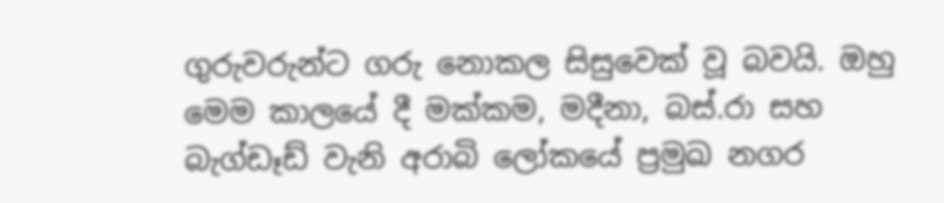ගුරුවරුන්ට ගරු නොකල සිසුවෙක් වූ බවයි. ඔහු මෙම කාලයේ දී මක්කම, මදීනා, බස්‍.රා සහ බැග්ඩෑඩ් වැනි අරාබි ලෝකයේ ප්‍රමුඛ නගර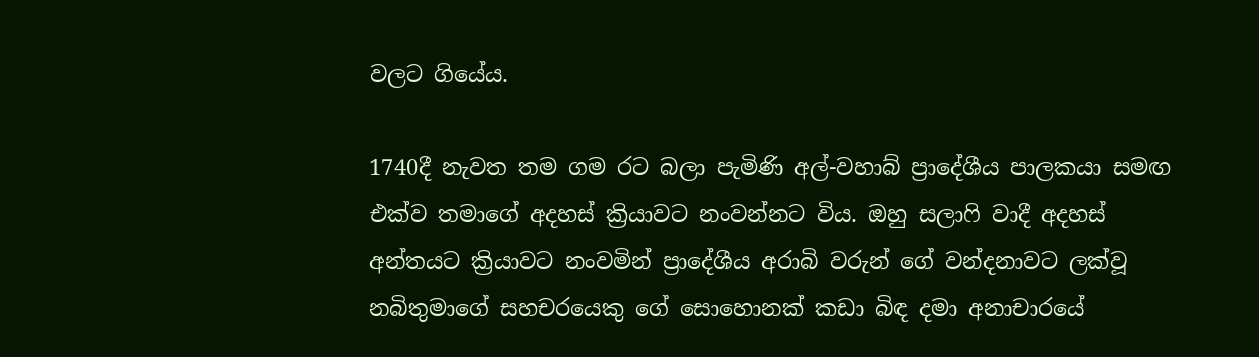වලට ගියේය.

1740දී නැවත තම ගම රට බලා පැමිණි අල්-වහාබ් ප්‍රාදේශීය පාලකයා සමඟ එක්ව තමාගේ අදහස් ක්‍රියාවට නංවන්නට විය. ඔහු සලාෆි වාදී අදහස් අන්තයට ක්‍රියාවට නංවමින් ප්‍රාදේශීය අරාබි වරුන් ගේ වන්දනාවට ලක්වූ නබිතුමාගේ සහචරයෙකු ගේ සොහොනක් කඩා බිඳ දමා අනාචාරයේ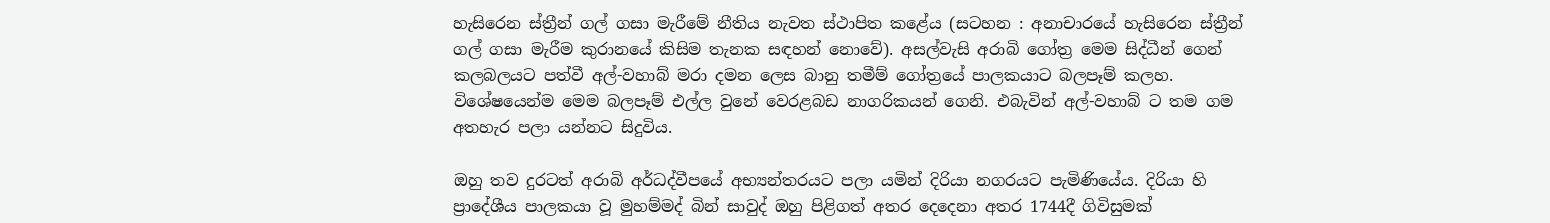හැසිරෙන ස්ත්‍රීන් ගල් ගසා මැරීමේ නීතිය නැවත ස්ථාපිත කළේය (සටහන : අනාචාරයේ හැසිරෙන ස්ත්‍රීන් ගල් ගසා මැරීම කුරානයේ කිසිම තැනක සඳහන් නොවේ). අසල්වැසි අරාබි ගෝත්‍ර මෙම සිද්ධීන් ගෙන් කලබලයට පත්වී අල්-වහාබ් මරා දමන ලෙස බානු තමීම් ගෝත්‍රයේ පාලකයාට බලපෑම් කලහ. විශේෂයෙන්ම මෙම බලපෑම් එල්ල වුනේ වෙරළබඩ නාගරිකයන් ගෙනි. එබැවින් අල්-වහාබ් ට තම ගම අතහැර පලා යන්නට සිදුවිය.

ඔහු තව දුරටත් අරාබි අර්ධද්වීපයේ අභ්‍යන්තරයට පලා යමින් දිරියා නගරයට පැමිණියේය. දිරියා හි ප්‍රාදේශීය පාලකයා වූ මුහම්මද් බින් සාවුද් ඔහු පිළිගත් අතර දෙදෙනා අතර 1744දී ගිවිසුමක්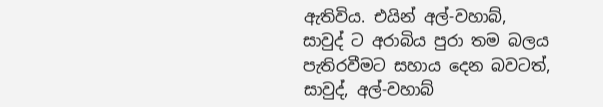ඇතිවිය. එයින් අල්-වහාබ්, සාවුද් ට අරාබිය පුරා තම බලය පැතිරවීමට සහාය දෙන බවටත්, සාවුද්, අල්-වහාබ්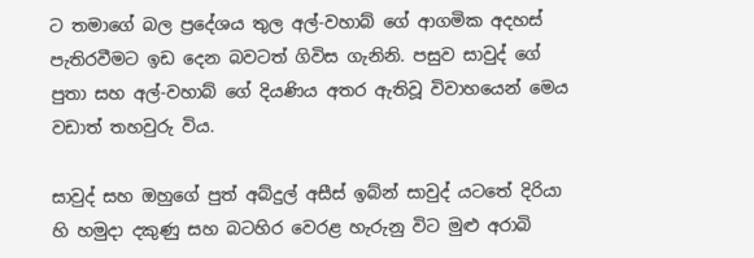ට තමාගේ බල ප්‍රදේශය තුල අල්-වහාබ් ගේ ආගමික අදහස් පැතිරවීමට ඉඩ දෙන බවටත් ගිවිස ගැනිනි. පසුව සාවුද් ගේ පුතා සහ අල්-වහාබ් ගේ දියණිය අතර ඇතිවූ විවාහයෙන් මෙය වඩාත් තහවුරු විය.

සාවුද් සහ ඔහුගේ පුත් අබ්දුල් අසීස් ඉබ්න් සාවුද් යටතේ දිරියා හි හමුදා දකුණු සහ බටහිර වෙරළ හැරුනු විට මුළු අරාබි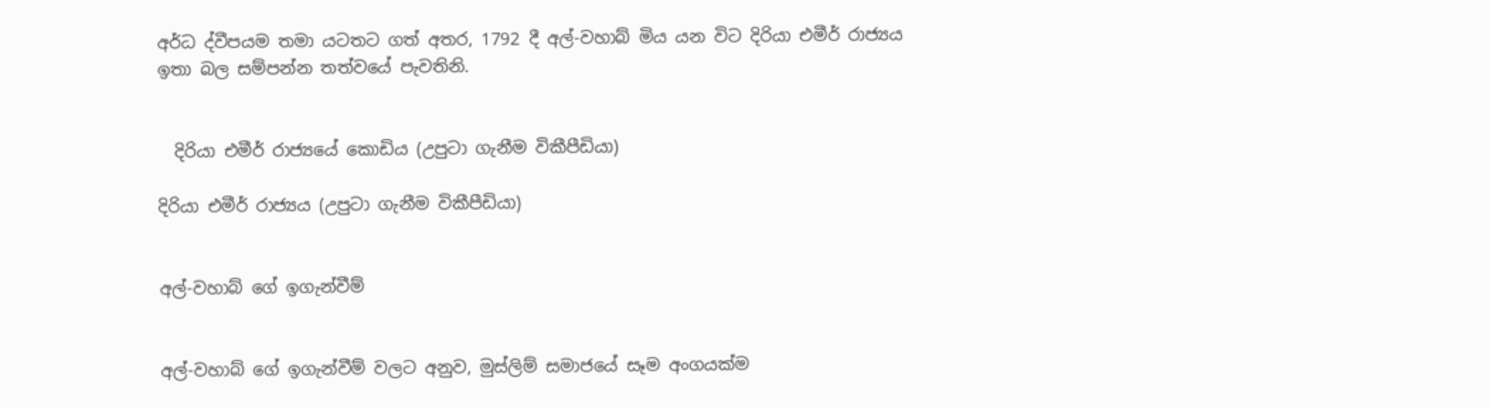අර්ධ ද්වීපයම තමා යටතට ගත් අතර, 1792 දී අල්-වහාබ් මිය යන විට දිරියා එමීර් රාජ්‍යය ඉතා බල සම්පන්න තත්වයේ පැවතිනි.


  දිරියා එමීර් රාජ්‍යයේ කොඩිය (උපුටා ගැනීම විකීපීඩියා)

දිරියා එමීර් රාජ්‍යය (උපුටා ගැනීම විකීපීඩියා)


අල්-වහාබ් ගේ ඉගැන්වීම්


අල්-වහාබ් ගේ ඉගැන්වීම් වලට අනුව, මුස්ලිම් සමාජයේ සෑම අංගයක්ම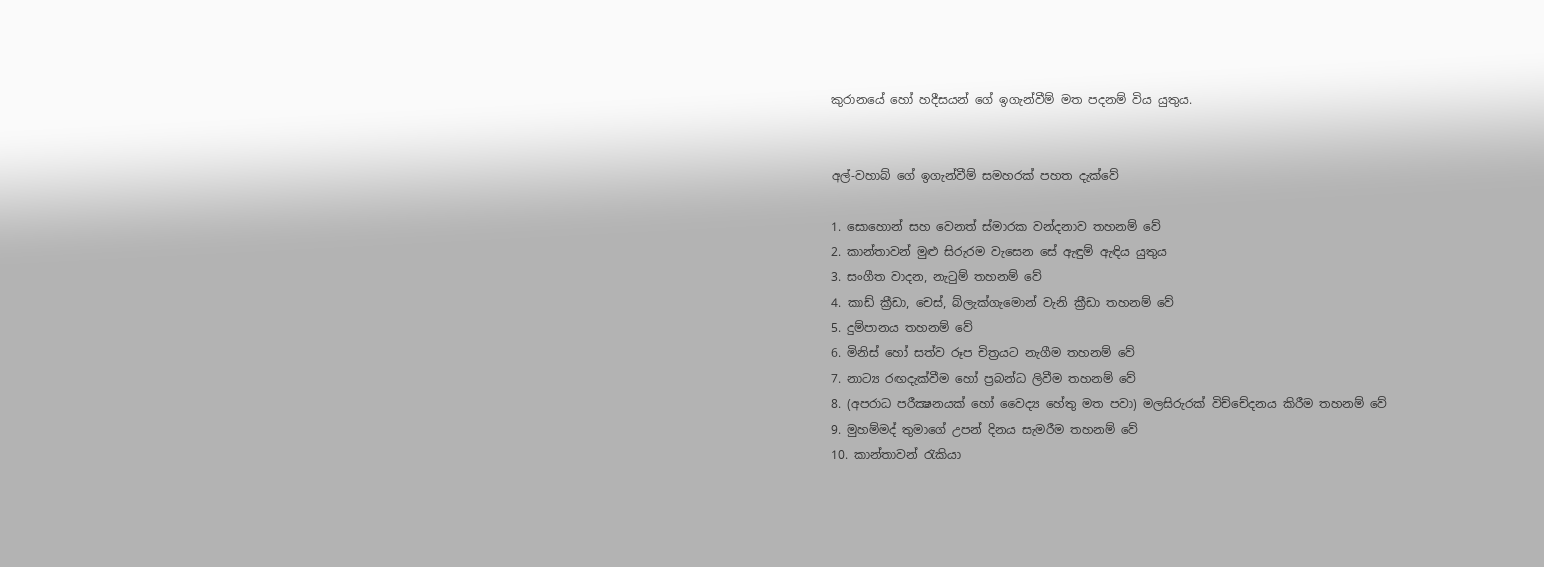කුරානයේ හෝ හදීසයන් ගේ ඉගැන්වීම් මත පදනම් විය යුතුය.


අල්-වහාබ් ගේ ඉගැන්වීම් සමහරක් පහත දැක්වේ

1. සොහොන් සහ වෙනත් ස්මාරක වන්දනාව තහනම් වේ
2. කාන්තාවන් මුළු සිරුරම වැසෙන සේ ඇඳුම් ඇඳිය යුතුය
3. සංගීත වාදන, නැටුම් තහනම් වේ
4. කාඩ් ක්‍රීඩා, චෙස්, බ්ලැක්ගැමොන් වැනි ක්‍රීඩා තහනම් වේ
5. දුම්පානය තහනම් වේ
6. මිනිස් හෝ සත්ව රූප චිත්‍රයට නැගීම තහනම් වේ
7. නාට්‍ය රඟදැක්වීම හෝ ප්‍රබන්ධ ලිවීම තහනම් වේ
8. (අපරාධ පරීක්‍ෂනයක් හෝ වෛද්‍ය හේතු මත පවා) මලසිරුරක් විච්චේදනය කිරීම තහනම් වේ
9. මුහම්මද් තුමාගේ උපන් දිනය සැමරීම තහනම් වේ
10. කාන්තාවන් රැකියා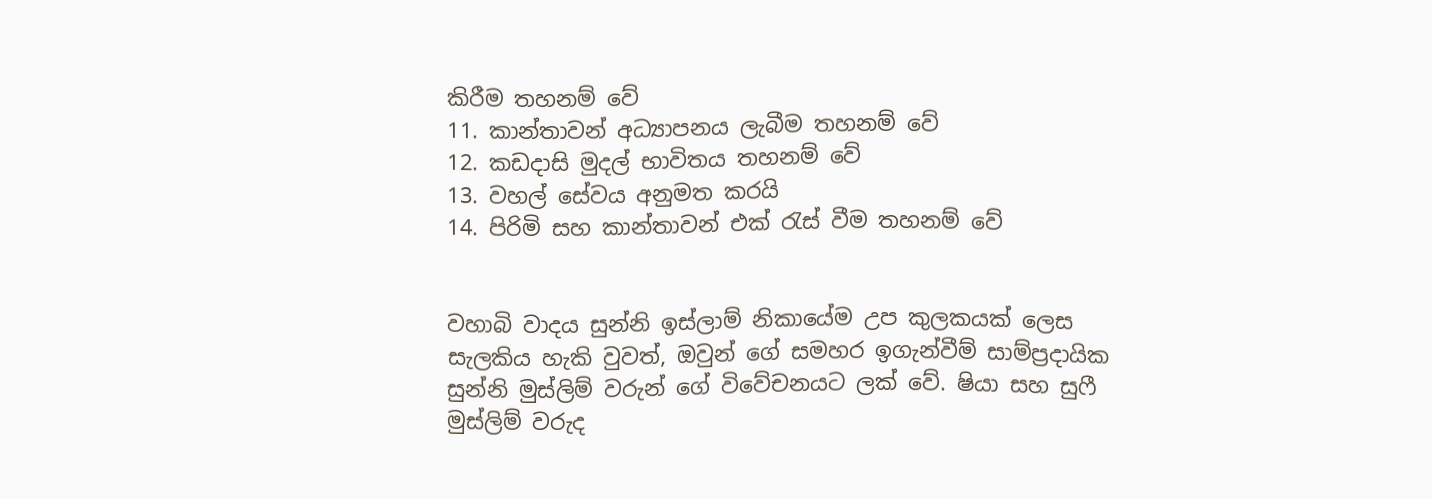කිරීම තහනම් වේ
11. කාන්තාවන් අධ්‍යාපනය ලැබීම තහනම් වේ
12. කඩදාසි මුදල් භාවිතය තහනම් වේ
13. වහල් සේවය අනුමත කරයි
14. පිරිමි සහ කාන්තාවන් එක්‍ රැස් වීම තහනම් වේ


වහාබි වාදය සුන්නි ඉස්ලාම් නිකායේම උප කුලකයක් ලෙස සැලකිය හැකි වුවත්, ඔවුන් ගේ සමහර ඉගැන්වීම් සාම්ප්‍රදායික සුන්නි මුස්ලිම් වරුන් ගේ විවේචනයට ලක් වේ. ෂියා සහ සුෆී මුස්ලිම් වරුද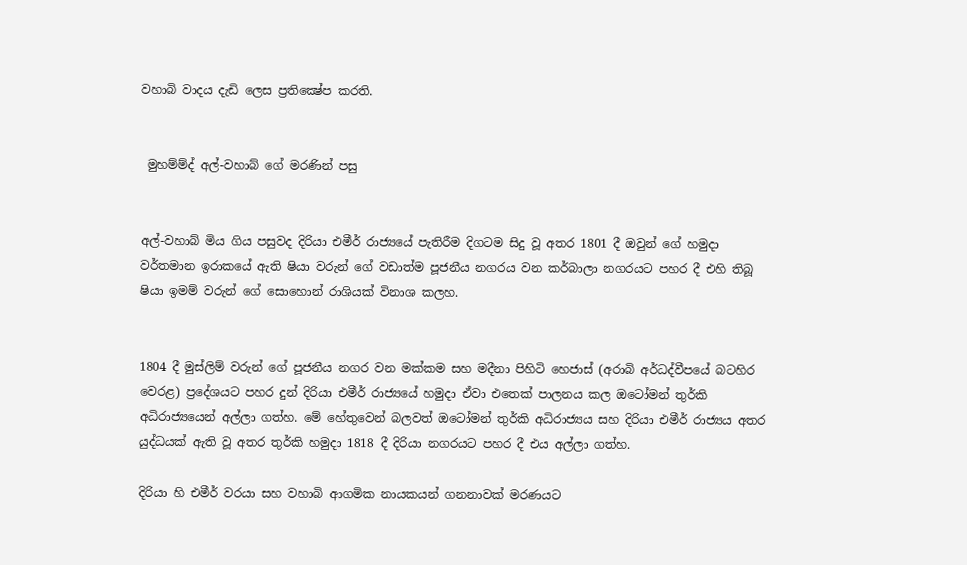වහාබි වාදය දැඩි ලෙස ප්‍රතික්‍ෂේප කරති.


 මුහම්ම්ද් අල්-වහාබ් ගේ මරණින් පසු


අල්-වහාබ් මිය ගිය පසුවද දිරියා එමීර් රාජ්‍යයේ පැතිරීම දිගටම සිදු වූ අතර 1801 දී ඔවුන් ගේ හමුදා වර්තමාන ඉරාකයේ ඇති ෂියා වරුන් ගේ වඩාත්ම පූජනීය නගරය වන කර්බාලා නගරයට පහර දී එහි තිබූ ෂියා ඉමම් වරුන් ගේ සොහොන් රාශියක් විනාශ කලහ.


1804 දී මුස්ලිම් වරුන් ගේ පූජනීය නගර වන මක්කම සහ මදීනා පිහිටි හෙජාස් (අරාබි අර්ධද්වීපයේ බටහිර වෙරළ) ප්‍රදේශයට පහර දුන් දිරියා එමීර් රාජ්‍යයේ හමුදා ඒවා එතෙක් පාලනය කල ඔටෝමන් තුර්කි අධිරාජ්‍යයෙන් අල්ලා ගත්හ. මේ හේතුවෙන් බලවත් ඔටෝමන් තුර්කි අධිරාජ්‍යය සහ දිරියා එමීර් රාජ්‍යය අතර යුද්ධයක් ඇති වූ අතර තුර්කි හමුදා 1818 දී දිරියා නගරයට පහර දී එය අල්ලා ගත්හ.

දිරියා හි එමීර් වරයා සහ වහාබි ආගමික නායකයන් ගනනාවක් මරණයට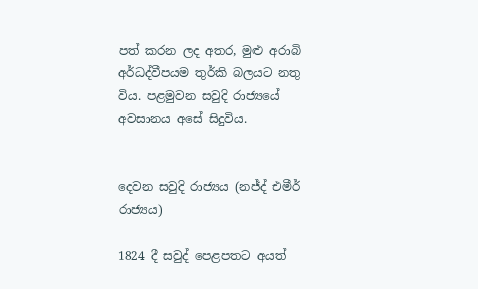පත් කරන ලද අතර, මුළු අරාබි අර්ධද්වීපයම තුර්කි බලයට නතු විය. පළමුවන සවුදි රාජ්‍යයේ අවසානය අසේ සිදුවිය.


දෙවන සවුදි රාජ්‍යය (නජ්ද් එමීර් රාජ්‍යය)

1824 දී සවුද් පෙළපතට අයත්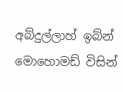අබ්දුල්ලාහ් ඉබ්න් මොහොමඩ් විසින්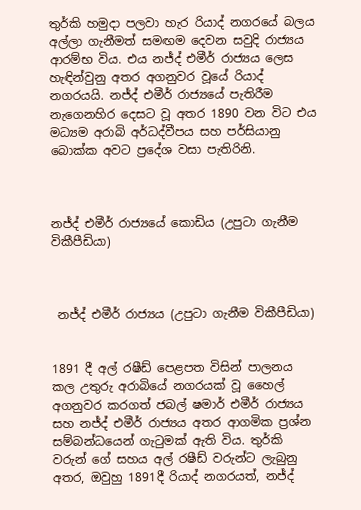තුර්කි හමුදා පලවා හැර රියාද් නගරයේ බලය අල්ලා ගැනීමත් සමඟම දෙවන සවුදි රාජ්‍යය ආරම්භ විය. එය නජ්ද් එමීර් රාජ්‍යය ලෙස හැඳින්වුනු අතර අගනුවර වූයේ රියාද් නගරයයි. නජ්ද් එමීර් රාජ්‍යයේ පැතිරීම නැගෙනහිර දෙසට වූ අතර 1890 වන විට එය මධ්‍යම අරාබි අර්ධද්වීපය සහ පර්සියානු බොක්ක අවට ප්‍රදේශ වසා පැතිරිනි.



නජ්ද් එමීර් රාජ්‍යයේ කොඩිය (උපුටා ගැනීම විකීපීඩියා)



 නජ්ද් එමීර් රාජ්‍යය (උපුටා ගැනීම විකීපීඩියා)


1891 දී අල් රෂීඩ් පෙළපත විසින් පාලනය කල උතුරු අරාබියේ නගරයක් වූ හෛල් අගනුවර කරගත් ජබල් ෂමාර් එමීර් රාජ්‍යය සහ නජ්ද් එමීර් රාජ්‍යය අතර ආගමික ප්‍රශ්න සම්බන්ධයෙන් ගැටුමක් ඇති විය. තුර්කි වරුන් ගේ සහය අල් රෂීඩ් වරුන්ට ලැබුනු අතර, ඔවුහු 1891දී රියාද් නගරයත්, නජ්ද්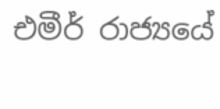එමීර් රාජ්‍යයේ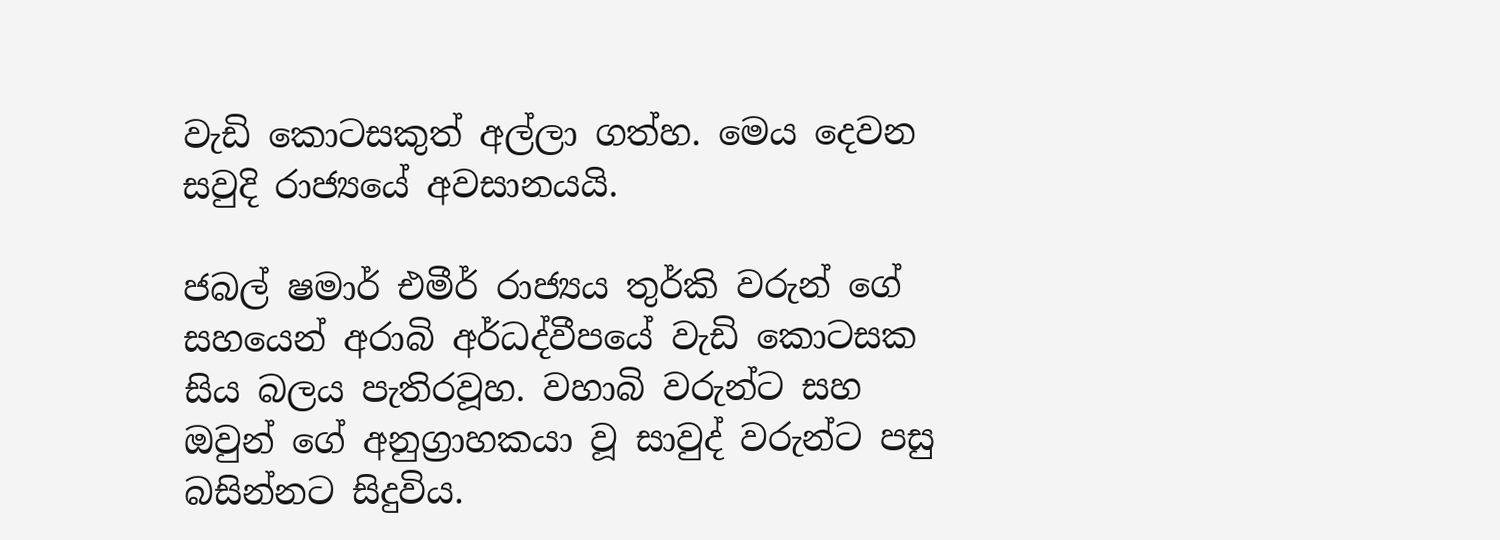වැඩි කොටසකුත් අල්ලා ගත්හ. මෙය දෙවන සවුදි රාජ්‍යයේ අවසානයයි.

ජබල් ෂමාර් එමීර් රාජ්‍යය තුර්කි වරුන් ගේ සහයෙන් අරාබි අර්ධද්වීපයේ වැඩි කොටසක සිය බලය පැතිරවූහ. වහාබි වරුන්ට සහ ඔවුන් ගේ අනුග්‍රාහකයා වූ සාවුද් වරුන්ට පසු බසින්නට සිදුවිය.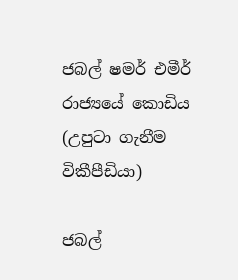ජබල් ෂමර් එමීර් රාජ්‍යයේ කොඩිය (උපුටා ගැනීම විකීපීඩියා)

ජබල්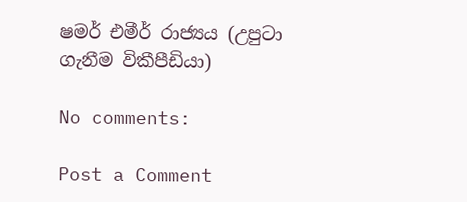ෂමර් එමීර් රාජ්‍යය (උපුටා ගැනීම විකීපීඩියා)

No comments:

Post a Comment